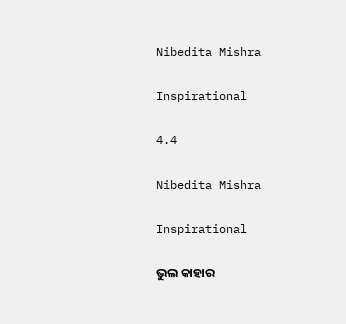Nibedita Mishra

Inspirational

4.4

Nibedita Mishra

Inspirational

ଭୁଲ କାହାର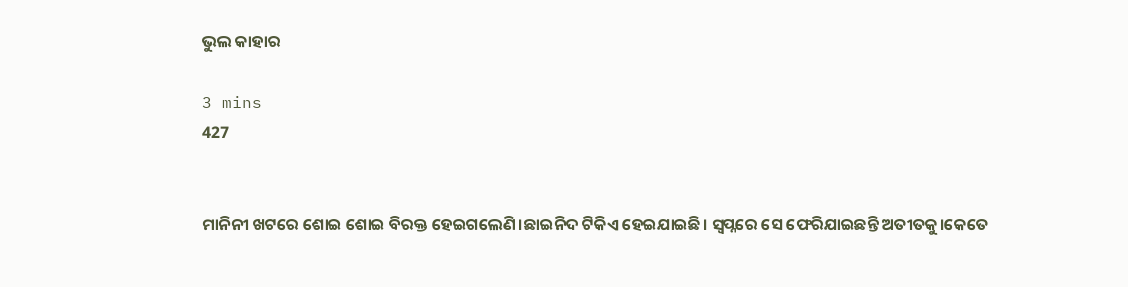ଭୁଲ କାହାର

3 mins
427


ମାନିନୀ ଖଟରେ ଶୋଇ ଶୋଇ ବିରକ୍ତ ହେଇଗଲେଣି।ଛାଇନିଦ ଟିକିଏ ହେଇଯାଇଛି। ସ୍ବପ୍ନରେ ସେ ଫେରିଯାଇଛନ୍ତି ଅତୀତକୁ।କେତେ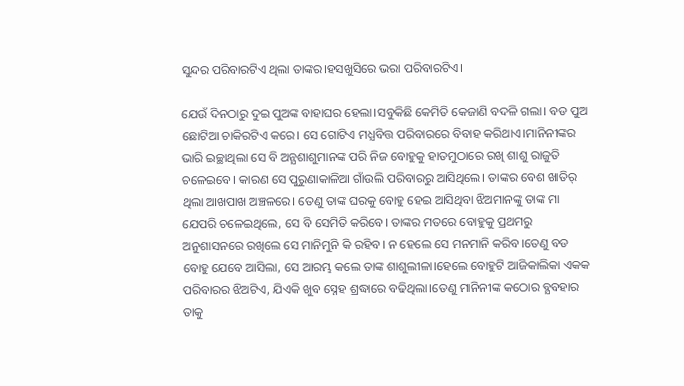ସୁନ୍ଦର ପରିବାରଟିଏ ଥିଲା ତାଙ୍କର।ହସଖୁସିରେ ଭରା ପରିବାରଟିଏ।

ଯେଉଁ ଦିନଠାରୁ ଦୁଇ ପୁଅଙ୍କ ବାହାଘର ହେଲା।ସବୁକିଛି କେମିତି କେଜାଣି ବଦଳି ଗଲା। ବଡ ପୁଅ ଛୋଟିଆ ଚାକିରଟିଏ କରେ। ସେ ଗୋଟିଏ ମଧ୍ଯବିତ୍ତ ପରିବାରରେ ବିବାହ କରିଥାଏ।ମାନିନୀଙ୍କର ଭାରି ଇଚ୍ଛାଥିଲା ସେ ବି ଅନ୍ଯଶାଶୁମାନଙ୍କ ପରି ନିଜ ବୋହୁକୁ ହାତମୁଠାରେ ରଖି ଶାଶୁ ରାଜୁତି ଚଳେଇବେ। କାରଣ ସେ ପୁରୁଣାକାଳିଆ ଗାଁଉଲି ପରିବାରରୁ ଆସିଥିଲେ। ତାଙ୍କର ବେଶ ଖାତିର୍ ଥିଲା ଆଖପାଖ ଅଞ୍ଚଳରେ। ତେଣୁ ତାଙ୍କ ଘରକୁ ବୋହୁ ହେଇ ଆସିଥିବା ଝିଅମାନଙ୍କୁ ତାଙ୍କ ମା ଯେପରି ଚଳେଇଥିଲେ, ସେ ବି ସେମିତି କରିବେ। ତାଙ୍କର ମତରେ ବୋହୁକୁ ପ୍ରଥମରୁ ଅନୁଶାସନରେ ରଖିଲେ ସେ ମାନିମୁନି କି ରହିବ। ନ ହେଲେ ସେ ମନମାନି କରିବ।ତେଣୁ ବଡ ବୋହୁ ଯେବେ ଆସିଲା, ସେ ଆରମ୍ଭ କଲେ ତାଙ୍କ ଶାଶୁଲୀଳା।ହେଲେ ବୋହୁଟି ଆଜିକାଲିକା ଏକକ ପରିବାରର ଝିଅଟିଏ, ଯିଏକି ଖୁବ ସ୍ନେହ ଶ୍ରଦ୍ଧାରେ ବଢିଥିଲା।ତେଣୁ ମାନିନୀଙ୍କ କଠୋର ବ୍ଯବହାର ତାକୁ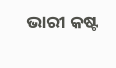ଭାରୀ କଷ୍ଟ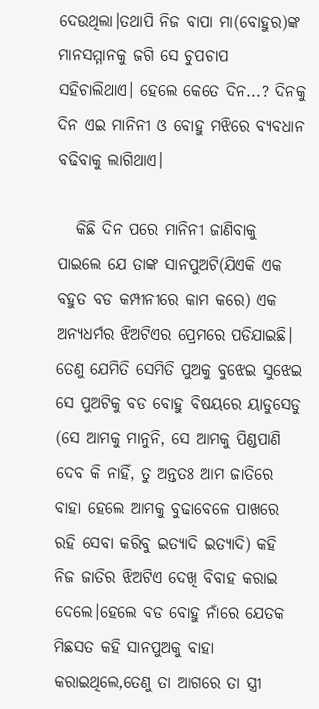ଦେଉଥିଲା।ତଥାପି ନିଜ ବାପା ମା(ବୋହୁର)ଙ୍କ ମାନସମ୍ମାନକୁ ଜଗି ସେ ଚୁପଚାପ ସହିଚାଲିଥାଏ। ହେଲେ କେତେ ଦିନ...? ଦିନକୁ ଦିନ ଏଇ ମାନିନୀ ଓ ବୋହୁ ମଝିରେ ବ୍ଯବଧାନ ବଢିବାକୁ ଲାଗିଥାଏ।

   କିଛି ଦିନ ପରେ ମାନିନୀ ଜାଣିବାକୁ ପାଇଲେ ଯେ ତାଙ୍କ ସାନପୁଅଟି(ଯିଏକି ଏକ ବହୁତ ବଡ କମ୍ପୀନୀରେ କାମ କରେ) ଏକ ଅନ୍ଯଧର୍ମର ଝିଅଟିଏର ପ୍ରେମରେ ପଡିଯାଇଛି। ତେଣୁ ଯେମିତି ସେମିତି ପୁଅକୁ ବୁଝେଇ ସୁଝେଇ ସେ ପୁଅଟିକୁ ବଡ ବୋହୁ ବିଷୟରେ ୟାଡୁସେଡୁ (ସେ ଆମକୁ ମାନୁନି, ସେ ଆମକୁ ପିଣ୍ଡପାଣି ଦେବ କି ନାହିଁ, ତୁ ଅନ୍ତତଃ ଆମ ଜାତିରେ ବାହା ହେଲେ ଆମକୁ ବୁଢାବେଳେ ପାଖରେ ରହି ସେବା କରିବୁ ଇତ୍ଯାଦି ଇତ୍ଯାଦି) କହି ନିଜ ଜାତିର ଝିଅଟିଏ ଦେଖି ବିବାହ କରାଇ ଦେଲେ।ହେଲେ ବଡ ବୋହୁ ନାଁରେ ଯେତକ ମିଛସତ କହି ସାନପୁଅକୁ ବାହା କରାଇଥିଲେ,ତେଣୁ ତା ଆଗରେ ତା ସ୍ତ୍ରୀ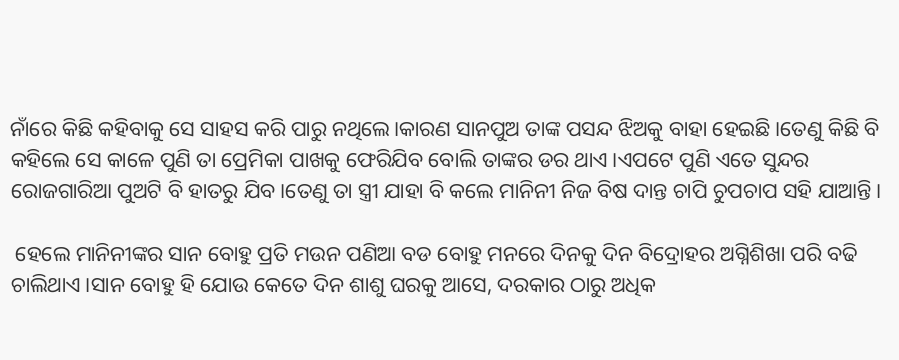ନାଁରେ କିଛି କହିବାକୁ ସେ ସାହସ କରି ପାରୁ ନଥିଲେ।କାରଣ ସାନପୁଅ ତାଙ୍କ ପସନ୍ଦ ଝିଅକୁ ବାହା ହେଇଛି।ତେଣୁ କିଛି ବି କହିଲେ ସେ କାଳେ ପୁଣି ତା ପ୍ରେମିକା ପାଖକୁ ଫେରିଯିବ ବୋଲି ତାଙ୍କର ଡର ଥାଏ।ଏପଟେ ପୁଣି ଏତେ ସୁନ୍ଦର ରୋଜଗାରିଆ ପୁଅଟି ବି ହାତରୁ ଯିବ।ତେଣୁ ତା ସ୍ତ୍ରୀ ଯାହା ବି କଲେ ମାନିନୀ ନିଜ ବିଷ ଦାନ୍ତ ଚାପି ଚୁପଚାପ ସହି ଯାଆନ୍ତି।

 ହେଲେ ମାନିନୀଙ୍କର ସାନ ବୋହୁ ପ୍ରତି ମଉନ ପଣିଆ ବଡ ବୋହୁ ମନରେ ଦିନକୁ ଦିନ ବିଦ୍ରୋହର ଅଗ୍ନିଶିଖା ପରି ବଢି ଚାଲିଥାଏ।ସାନ ବୋହୁ ହି ଯୋଉ କେତେ ଦିନ ଶାଶୁ ଘରକୁ ଆସେ, ଦରକାର ଠାରୁ ଅଧିକ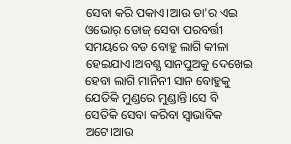ସେବା କରି ପକାଏ।ଆଉ ତା'ର ଏଇ ଓଭୋର୍ ଡୋଜ୍ ସେବା ପରବର୍ତ୍ତୀ ସମୟରେ ବଡ ବୋହୁ ଲାଗି କୀଳା ହେଇଯାଏ।ଅବଶ୍ଯ ସାନପୁଅକୁ ଦେଖେଇ ହେବା ଲାଗି ମାନିନୀ ସାନ ବୋହୁକୁ ଯେତିକି ମୁଣ୍ଡରେ ମୁଣ୍ଡାନ୍ତି।ସେ ବି ସେତିକି ସେବା କରିବା ସ୍ବାଭାବିକ ଅଟେ।ଆଉ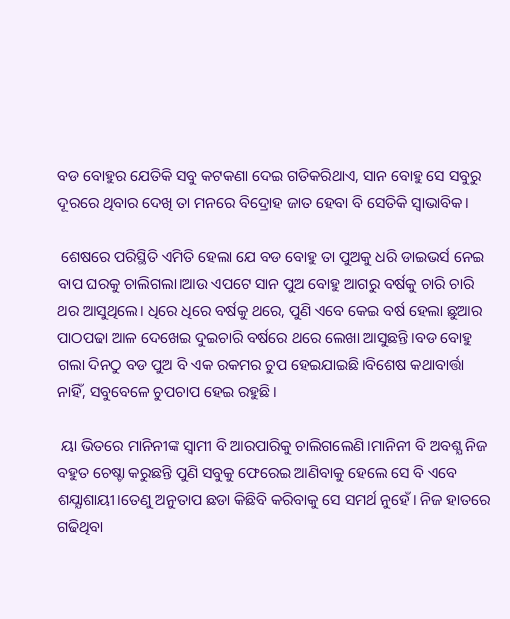ବଡ ବୋହୁର ଯେତିକି ସବୁ କଟକଣା ଦେଇ ଗତିକରିଥାଏ, ସାନ ବୋହୁ ସେ ସବୁରୁ ଦୂରରେ ଥିବାର ଦେଖି ତା ମନରେ ବିଦ୍ରୋହ ଜାତ ହେବା ବି ସେତିକି ସ୍ୱାଭାବିକ।

 ଶେଷରେ ପରିସ୍ଥିତି ଏମିତି ହେଲା ଯେ ବଡ ବୋହୁ ତା ପୁଅକୁ ଧରି ଡାଇଭର୍ସ ନେଇ ବାପ ଘରକୁ ଚାଲିଗଲା।ଆଉ ଏପଟେ ସାନ ପୁଅ ବୋହୁ ଆଗରୁ ବର୍ଷକୁ ଚାରି ଚାରି ଥର ଆସୁଥିଲେ। ଧିରେ ଧିରେ ବର୍ଷକୁ ଥରେ, ପୁଣି ଏବେ କେଇ ବର୍ଷ ହେଲା ଛୁଆର ପାଠପଢା ଆଳ ଦେଖେଇ ଦୁଇଚାରି ବର୍ଷରେ ଥରେ ଲେଖା ଆସୁଛନ୍ତି।ବଡ ବୋହୁ ଗଲା ଦିନଠୁ ବଡ ପୁଅ ବି ଏକ ରକମର ଚୁପ ହେଇଯାଇଛି।ବିଶେଷ କଥାବାର୍ତ୍ତା ନାହିଁ, ସବୁବେଳେ ଚୁପଚାପ ହେଇ ରହୁଛି।

 ୟା ଭିତରେ ମାନିନୀଙ୍କ ସ୍ବାମୀ ବି ଆରପାରିକୁ ଚାଲିଗଲେଣି।ମାନିନୀ ବି ଅବଶ୍ଯ ନିଜ ବହୁତ ଚେଷ୍ଚା କରୁଛନ୍ତି ପୁଣି ସବୁକୁ ଫେରେଇ ଆଣିବାକୁ ହେଲେ ସେ ବି ଏବେ ଶଯ୍ଯାଶାୟୀ।ତେଣୁ ଅନୁତାପ ଛଡା କିଛିବି କରିବାକୁ ସେ ସମର୍ଥ ନୁହେଁ। ନିଜ ହାତରେ ଗଢିଥିବା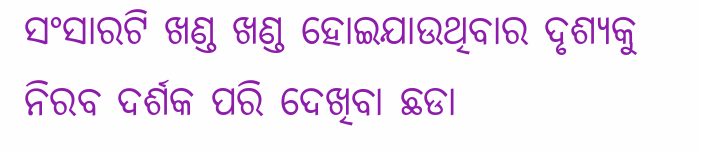ସଂସାରଟି ଖଣ୍ଡ ଖଣ୍ଡ ହୋଇଯାଉଥିବାର ଦୃଶ୍ଯକୁ ନିରବ ଦର୍ଶକ ପରି ଦେଖିବା ଛଡା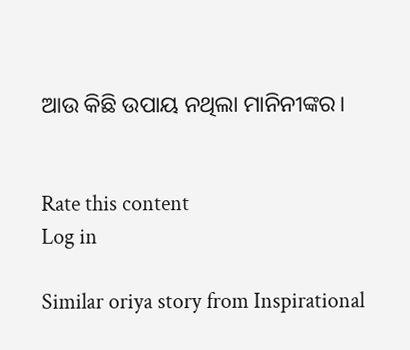ଆଉ କିଛି ଉପାୟ ନଥିଲା ମାନିନୀଙ୍କର।


Rate this content
Log in

Similar oriya story from Inspirational